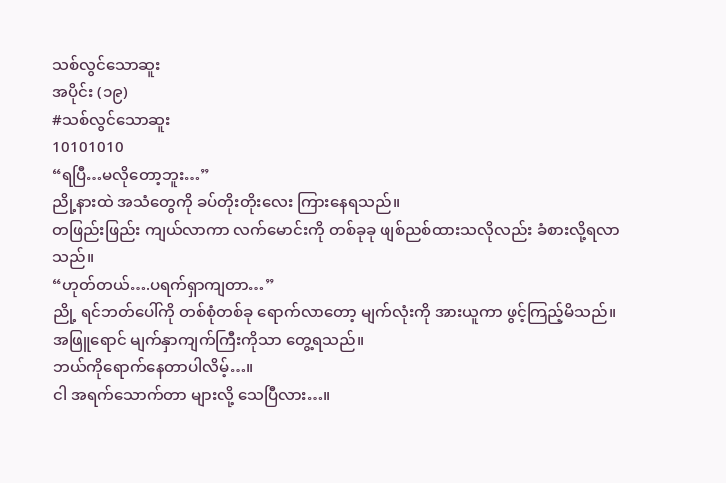သစ်လွင်သောဆူး
အပိုင်း (၁၉)
#သစ်လွင်သောဆူး
10101010
“ရပြီ…မလိုတော့ဘူး…”
ညို့နားထဲ အသံတွေကို ခပ်တိုးတိုးလေး ကြားနေရသည်။
တဖြည်းဖြည်း ကျယ်လာကာ လက်မောင်းကို တစ်ခုခု ဖျစ်ညစ်ထားသလိုလည်း ခံစားလို့ရလာသည်။
“ဟုတ်တယ်….ပရက်ရှာကျတာ…”
ညို့ ရင်ဘတ်ပေါ်ကို တစ်စုံတစ်ခု ရောက်လာတော့ မျက်လုံးကို အားယူကာ ဖွင့်ကြည့်မိသည်။
အဖြူရောင် မျက်နှာကျက်ကြီးကိုသာ တွေ့ရသည်။
ဘယ်ကိုရောက်နေတာပါလိမ့်…။
ငါ အရက်သောက်တာ များလို့ သေပြီလား…။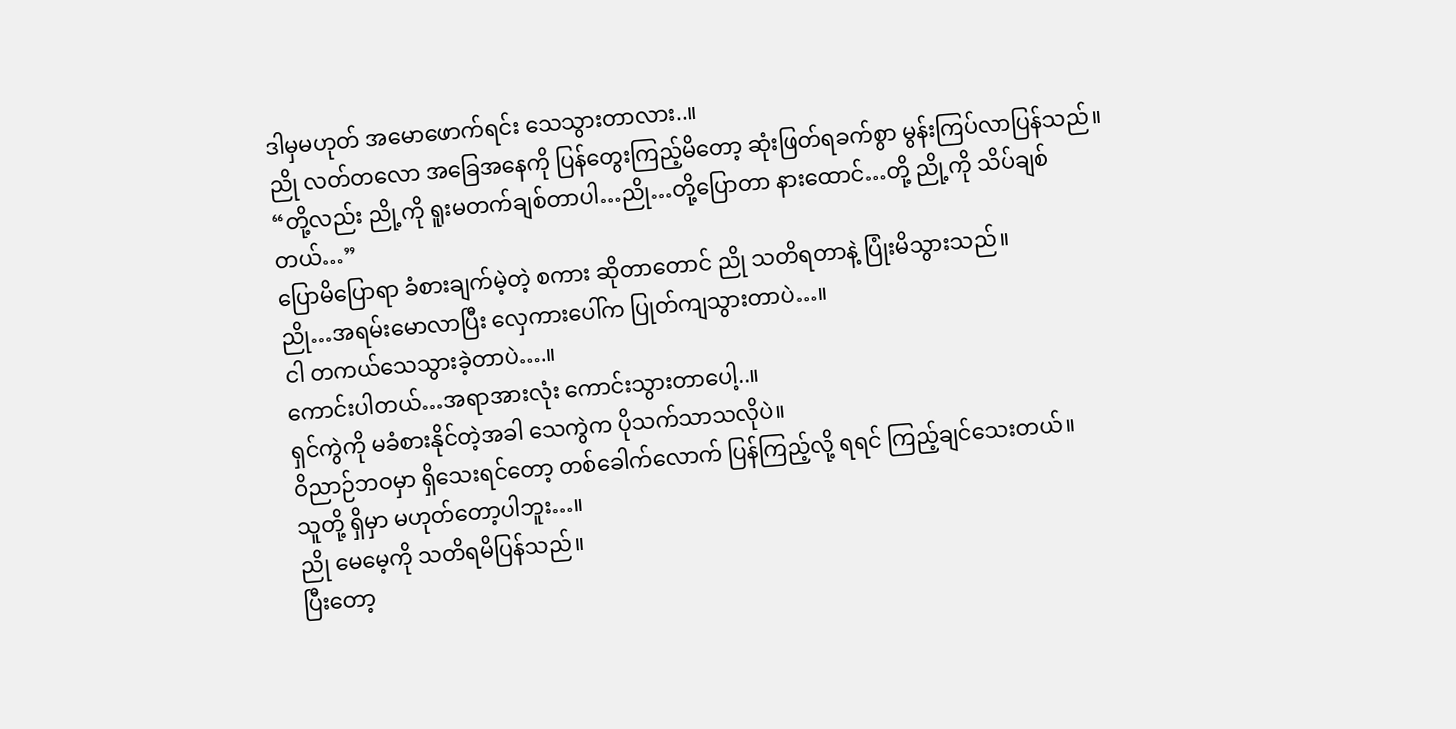ဒါမှမဟုတ် အမောဖောက်ရင်း သေသွားတာလား..။
ညို လတ်တလော အခြေအနေကို ပြန်တွေးကြည့်မိတော့ ဆုံးဖြတ်ရခက်စွာ မွန်းကြပ်လာပြန်သည်။
“တို့လည်း ညို့ကို ရူးမတက်ချစ်တာပါ…ညို…တို့ပြောတာ နားထောင်…တို့ ညို့ကို သိပ်ချစ်တယ်…”
ပြောမိပြောရာ ခံစားချက်မဲ့တဲ့ စကား ဆိုတာတောင် ညို သတိရတာနဲ့ ပြုံးမိသွားသည်။
ညို…အရမ်းမောလာပြီး လှေကားပေါ်က ပြုတ်ကျသွားတာပဲ…။
ငါ တကယ်သေသွားခဲ့တာပဲ….။
ကောင်းပါတယ်…အရာအားလုံး ကောင်းသွားတာပေါ့..။
ရှင်ကွဲကို မခံစားနိုင်တဲ့အခါ သေကွဲက ပိုသက်သာသလိုပဲ။
ဝိညာဉ်ဘဝမှာ ရှိသေးရင်တော့ တစ်ခေါက်လောက် ပြန်ကြည့်လို့ ရရင် ကြည့်ချင်သေးတယ်။
သူတို့ ရှိမှာ မဟုတ်တော့ပါဘူး…။
ညို မေမေ့ကို သတိရမိပြန်သည်။
ပြီးတော့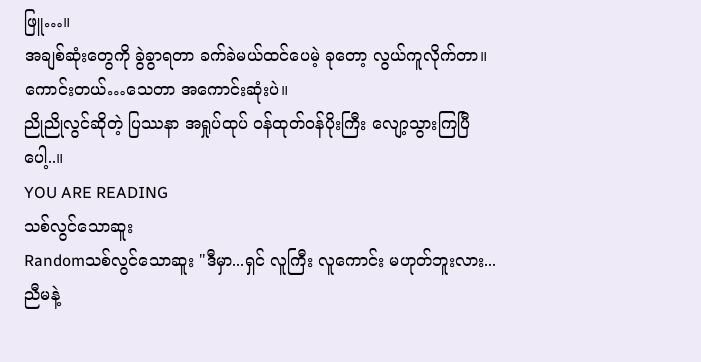ဖြူ…။
အချစ်ဆုံးတွေကို ခွဲခွာရတာ ခက်ခဲမယ်ထင်ပေမဲ့ ခုတော့ လွယ်ကူလိုက်တာ။
ကောင်းတယ်…သေတာ အကောင်းဆုံးပဲ။
ညိုညိုလွင်ဆိုတဲ့ ပြဿနာ အရှုပ်ထုပ် ၀န်ထုတ်၀န်ပိုးကြီး လျော့သွားကြပြီပေါ့..။
YOU ARE READING
သစ်လွင်သောဆူး
Randomသစ်လွင်သောဆူး "ဒီမှာ...ရှင် လူကြီး လူကောင်း မဟုတ်ဘူးလား...ညီမနဲ့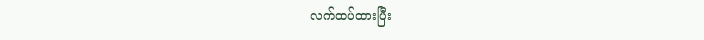လက်ထပ်ထားပြီး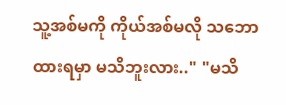သူ့အစ်မကို ကိုယ်အစ်မလို သဘောထားရမှာ မသိဘူးလား.." "မသိ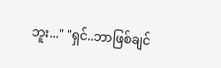ဘူး..." "ရှင်..ဘာဖြစ်ချင်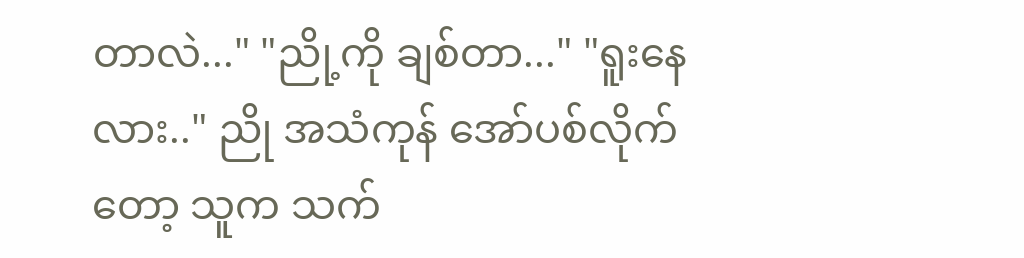တာလဲ..." "ညို့ကို ချစ်တာ..." "ရူးနေလား.." ညို အသံကုန် အော်ပစ်လိုက်တော့ သူက သက်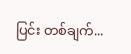ပြင်း တစ်ချက်...